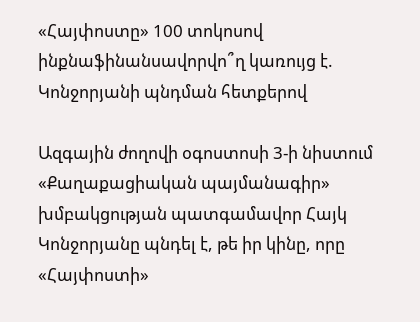«Հայփոստը» 100 տոկոսով ինքնաֆինանսավորվո՞ղ կառույց է. Կոնջորյանի պնդման հետքերով

Ազգային ժողովի օգոստոսի 3-ի նիստում «Քաղաքացիական պայմանագիր» խմբակցության պատգամավոր Հայկ Կոնջորյանը պնդել է, թե իր կինը, որը «Հայփոստի»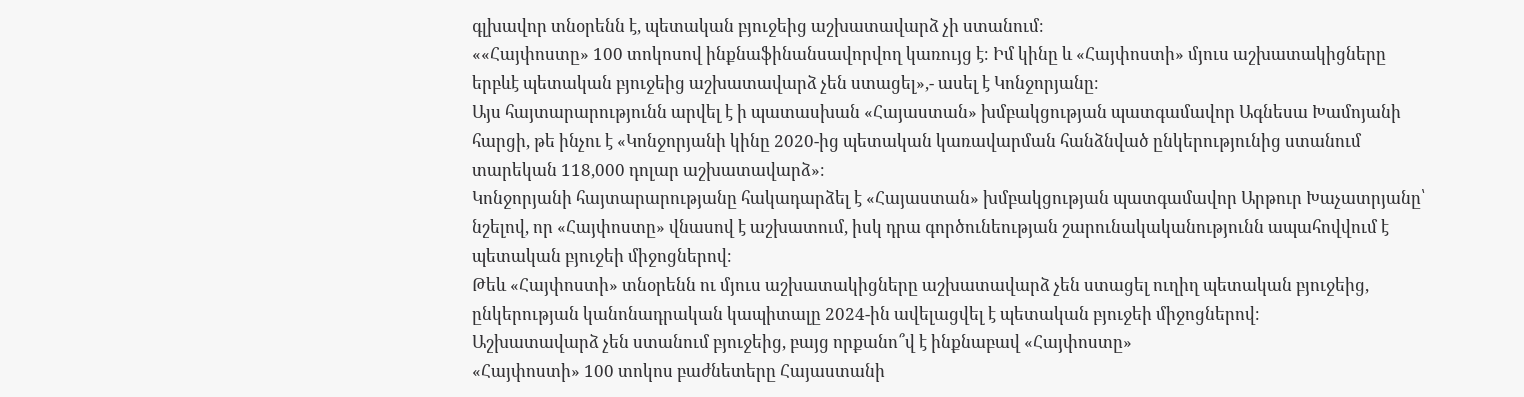գլխավոր տնօրենն է, պետական բյուջեից աշխատավարձ չի ստանում։
««Հայփոստը» 100 տոկոսով ինքնաֆինանսավորվող կառույց է։ Իմ կինը և «Հայփոստի» մյուս աշխատակիցները երբևէ պետական բյուջեից աշխատավարձ չեն ստացել»,- ասել է Կոնջորյանը։
Այս հայտարարությունն արվել է ի պատասխան «Հայաստան» խմբակցության պատգամավոր Ագնեսա Խամոյանի հարցի, թե ինչու է «Կոնջորյանի կինը 2020-ից պետական կառավարման հանձնված ընկերությունից ստանում տարեկան 118,000 դոլար աշխատավարձ»։
Կոնջորյանի հայտարարությանը հակադարձել է «Հայաստան» խմբակցության պատգամավոր Արթուր Խաչատրյանը՝ նշելով, որ «Հայփոստը» վնասով է աշխատում, իսկ դրա գործունեության շարունակականությունն ապահովվում է պետական բյուջեի միջոցներով։
Թեև «Հայփոստի» տնօրենն ու մյուս աշխատակիցները աշխատավարձ չեն ստացել ուղիղ պետական բյուջեից, ընկերության կանոնադրական կապիտալը 2024-ին ավելացվել է պետական բյուջեի միջոցներով։
Աշխատավարձ չեն ստանում բյուջեից, բայց որքանո՞վ է ինքնաբավ «Հայփոստը»
«Հայփոստի» 100 տոկոս բաժնետերը Հայաստանի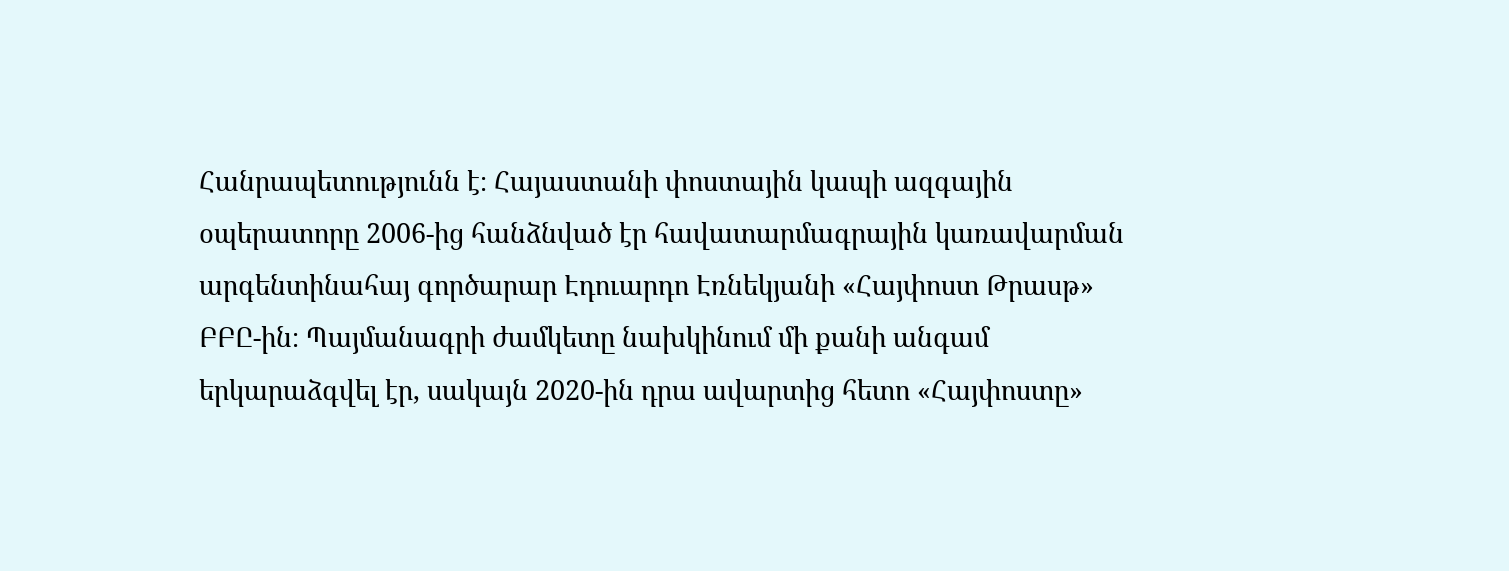Հանրապետությունն է։ Հայաստանի փոստային կապի ազգային օպերատորը 2006-ից հանձնված էր հավատարմագրային կառավարման արգենտինահայ գործարար Էդուարդո Էռնեկյանի «Հայփոստ Թրասթ» ԲԲԸ-ին։ Պայմանագրի ժամկետը նախկինում մի քանի անգամ երկարաձգվել էր, սակայն 2020-ին դրա ավարտից հետո «Հայփոստը»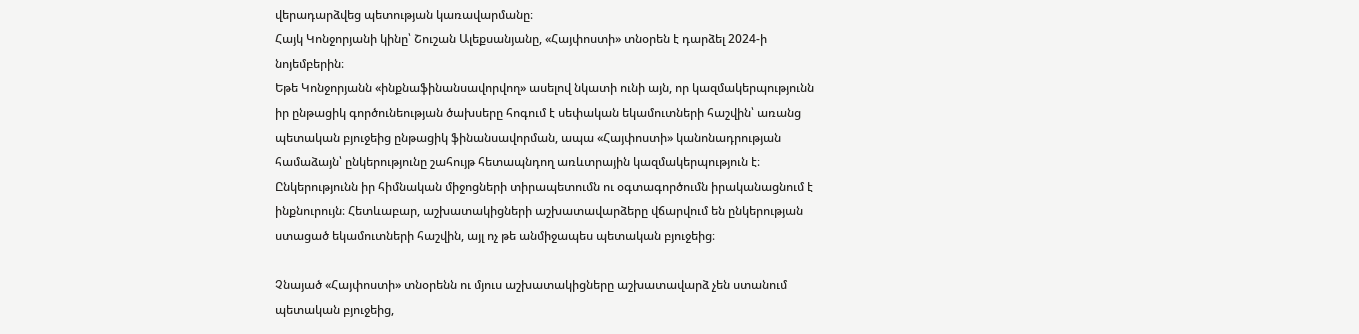վերադարձվեց պետության կառավարմանը։
Հայկ Կոնջորյանի կինը՝ Շուշան Ալեքսանյանը, «Հայփոստի» տնօրեն է դարձել 2024-ի նոյեմբերին։
Եթե Կոնջորյանն «ինքնաֆինանսավորվող» ասելով նկատի ունի այն, որ կազմակերպությունն իր ընթացիկ գործունեության ծախսերը հոգում է սեփական եկամուտների հաշվին՝ առանց պետական բյուջեից ընթացիկ ֆինանսավորման, ապա «Հայփոստի» կանոնադրության համաձայն՝ ընկերությունը շահույթ հետապնդող առևտրային կազմակերպություն է։ Ընկերությունն իր հիմնական միջոցների տիրապետումն ու օգտագործումն իրականացնում է ինքնուրույն։ Հետևաբար, աշխատակիցների աշխատավարձերը վճարվում են ընկերության ստացած եկամուտների հաշվին, այլ ոչ թե անմիջապես պետական բյուջեից։

Չնայած «Հայփոստի» տնօրենն ու մյուս աշխատակիցները աշխատավարձ չեն ստանում պետական բյուջեից,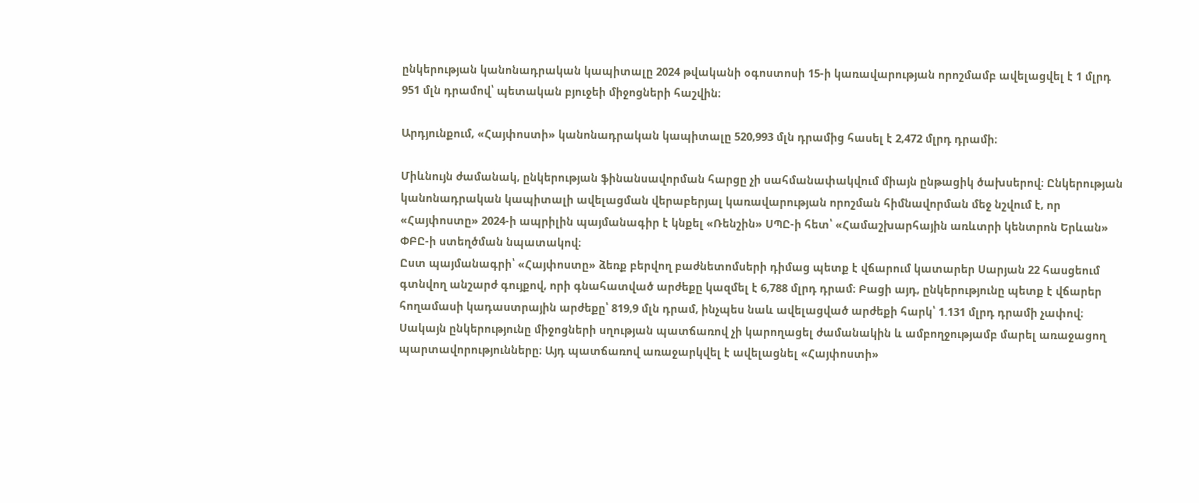ընկերության կանոնադրական կապիտալը 2024 թվականի օգոստոսի 15-ի կառավարության որոշմամբ ավելացվել է 1 մլրդ 951 մլն դրամով՝ պետական բյուջեի միջոցների հաշվին։

Արդյունքում, «Հայփոստի» կանոնադրական կապիտալը 520,993 մլն դրամից հասել է 2,472 մլրդ դրամի։

Միևնույն ժամանակ, ընկերության ֆինանսավորման հարցը չի սահմանափակվում միայն ընթացիկ ծախսերով։ Ընկերության կանոնադրական կապիտալի ավելացման վերաբերյալ կառավարության որոշման հիմնավորման մեջ նշվում է, որ «Հայփոստը» 2024-ի ապրիլին պայմանագիր է կնքել «Ռենշին» ՍՊԸ-ի հետ՝ «Համաշխարհային առևտրի կենտրոն Երևան» ՓԲԸ-ի ստեղծման նպատակով։
Ըստ պայմանագրի՝ «Հայփոստը» ձեռք բերվող բաժնետոմսերի դիմաց պետք է վճարում կատարեր Սարյան 22 հասցեում գտնվող անշարժ գույքով, որի գնահատված արժեքը կազմել է 6,788 մլրդ դրամ։ Բացի այդ, ընկերությունը պետք է վճարեր հողամասի կադաստրային արժեքը՝ 819,9 մլն դրամ, ինչպես նաև ավելացված արժեքի հարկ՝ 1.131 մլրդ դրամի չափով։
Սակայն ընկերությունը միջոցների սղության պատճառով չի կարողացել ժամանակին և ամբողջությամբ մարել առաջացող պարտավորությունները։ Այդ պատճառով առաջարկվել է ավելացնել «Հայփոստի»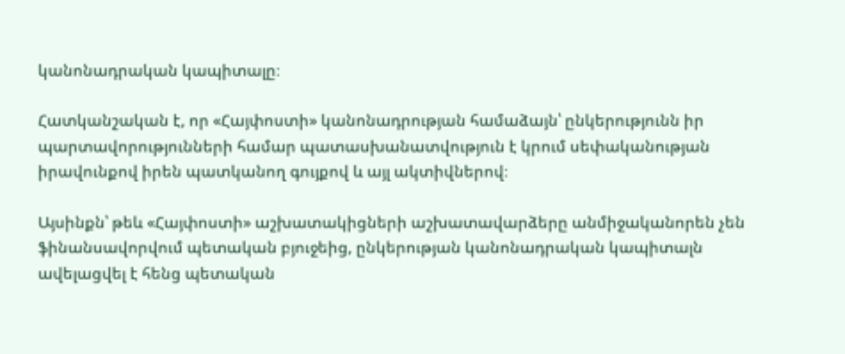կանոնադրական կապիտալը։

Հատկանշական է, որ «Հայփոստի» կանոնադրության համաձայն՝ ընկերությունն իր պարտավորությունների համար պատասխանատվություն է կրում սեփականության իրավունքով իրեն պատկանող գույքով և այլ ակտիվներով։

Այսինքն՝ թեև «Հայփոստի» աշխատակիցների աշխատավարձերը անմիջականորեն չեն ֆինանսավորվում պետական բյուջեից, ընկերության կանոնադրական կապիտալն ավելացվել է հենց պետական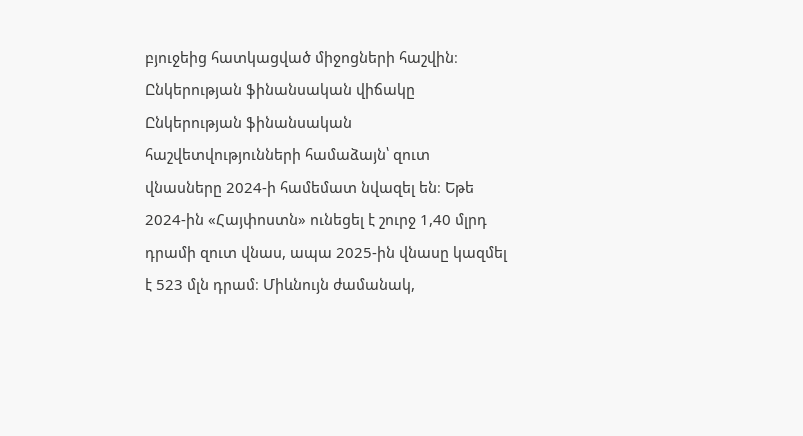բյուջեից հատկացված միջոցների հաշվին։
Ընկերության ֆինանսական վիճակը
Ընկերության ֆինանսական հաշվետվությունների համաձայն՝ զուտ վնասները 2024-ի համեմատ նվազել են։ Եթե 2024-ին «Հայփոստն» ունեցել է շուրջ 1,40 մլրդ դրամի զուտ վնաս, ապա 2025-ին վնասը կազմել է 523 մլն դրամ։ Միևնույն ժամանակ,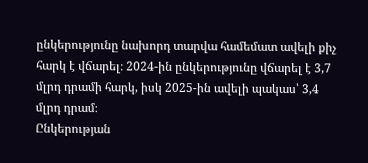ընկերությունը նախորդ տարվա համեմատ ավելի քիչ հարկ է վճարել։ 2024-ին ընկերությունը վճարել է 3,7 մլրդ դրամի հարկ, իսկ 2025-ին ավելի պակաս՝ 3,4 մլրդ դրամ։
Ընկերության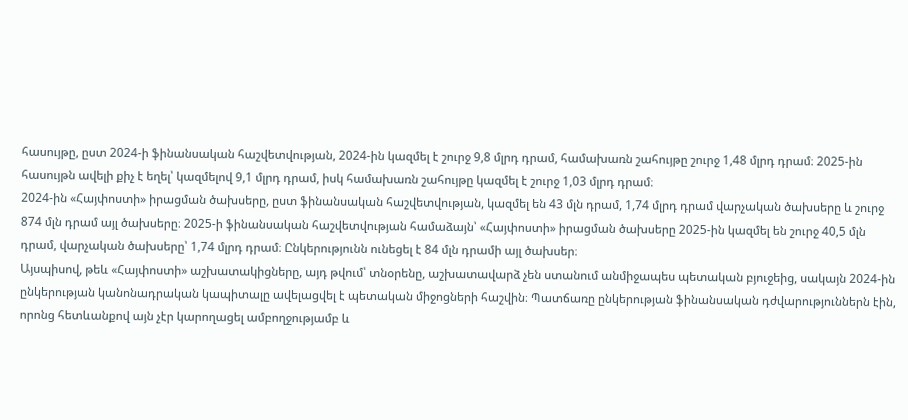հասույթը, ըստ 2024-ի ֆինանսական հաշվետվության, 2024-ին կազմել է շուրջ 9,8 մլրդ դրամ, համախառն շահույթը շուրջ 1,48 մլրդ դրամ։ 2025-ին հասույթն ավելի քիչ է եղել՝ կազմելով 9,1 մլրդ դրամ, իսկ համախառն շահույթը կազմել է շուրջ 1,03 մլրդ դրամ։
2024-ին «Հայփոստի» իրացման ծախսերը, ըստ ֆինանսական հաշվետվության, կազմել են 43 մլն դրամ, 1,74 մլրդ դրամ վարչական ծախսերը և շուրջ 874 մլն դրամ այլ ծախսերը։ 2025-ի ֆինանսական հաշվետվության համաձայն՝ «Հայփոստի» իրացման ծախսերը 2025-ին կազմել են շուրջ 40,5 մլն դրամ, վարչական ծախսերը՝ 1,74 մլրդ դրամ։ Ընկերությունն ունեցել է 84 մլն դրամի այլ ծախսեր։
Այսպիսով, թեև «Հայփոստի» աշխատակիցները, այդ թվում՝ տնօրենը, աշխատավարձ չեն ստանում անմիջապես պետական բյուջեից, սակայն 2024-ին ընկերության կանոնադրական կապիտալը ավելացվել է պետական միջոցների հաշվին։ Պատճառը ընկերության ֆինանսական դժվարություններն էին, որոնց հետևանքով այն չէր կարողացել ամբողջությամբ և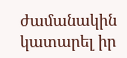ժամանակին կատարել իր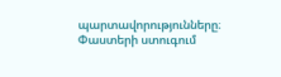պարտավորությունները։
Փաստերի ստուգում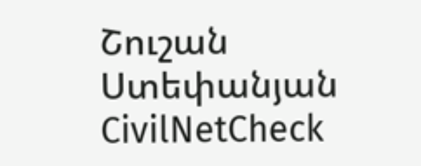Շուշան Ստեփանյան
CivilNetCheck